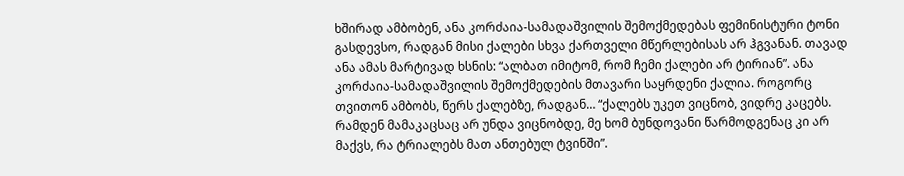ხშირად ამბობენ, ანა კორძაია-სამადაშვილის შემოქმედებას ფემინისტური ტონი გასდევსო, რადგან მისი ქალები სხვა ქართველი მწერლებისას არ ჰგვანან. თავად ანა ამას მარტივად ხსნის: “ალბათ იმიტომ, რომ ჩემი ქალები არ ტირიან”. ანა კორძაია-სამადაშვილის შემოქმედების მთავარი საყრდენი ქალია. როგორც თვითონ ამბობს, წერს ქალებზე, რადგან… “ქალებს უკეთ ვიცნობ, ვიდრე კაცებს. რამდენ მამაკაცსაც არ უნდა ვიცნობდე, მე ხომ ბუნდოვანი წარმოდგენაც კი არ მაქვს, რა ტრიალებს მათ ანთებულ ტვინში”.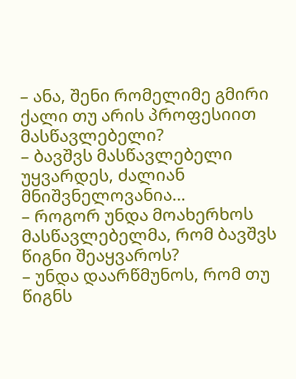– ანა, შენი რომელიმე გმირი ქალი თუ არის პროფესიით მასწავლებელი?
– ბავშვს მასწავლებელი უყვარდეს, ძალიან მნიშვნელოვანია…
– როგორ უნდა მოახერხოს მასწავლებელმა, რომ ბავშვს წიგნი შეაყვაროს?
– უნდა დაარწმუნოს, რომ თუ წიგნს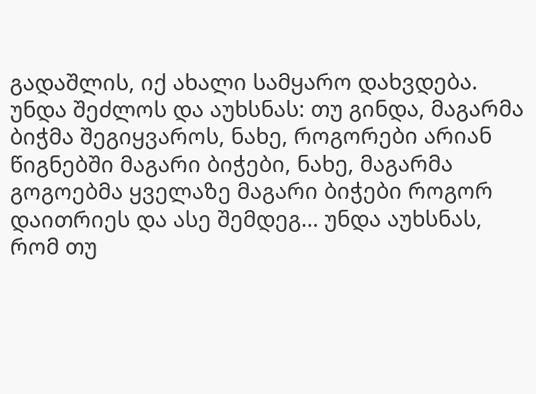გადაშლის, იქ ახალი სამყარო დახვდება. უნდა შეძლოს და აუხსნას: თუ გინდა, მაგარმა ბიჭმა შეგიყვაროს, ნახე, როგორები არიან წიგნებში მაგარი ბიჭები, ნახე, მაგარმა გოგოებმა ყველაზე მაგარი ბიჭები როგორ დაითრიეს და ასე შემდეგ… უნდა აუხსნას, რომ თუ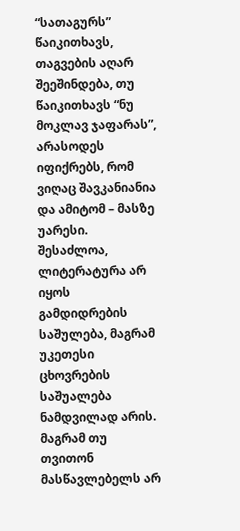“სათაგურს” წაიკითხავს, თაგვების აღარ შეეშინდება, თუ წაიკითხავს “ნუ მოკლავ ჯაფარას”, არასოდეს იფიქრებს, რომ ვიღაც შავკანიანია და ამიტომ – მასზე უარესი. შესაძლოა, ლიტერატურა არ იყოს გამდიდრების საშულება, მაგრამ უკეთესი ცხოვრების საშუალება ნამდვილად არის. მაგრამ თუ თვითონ მასწავლებელს არ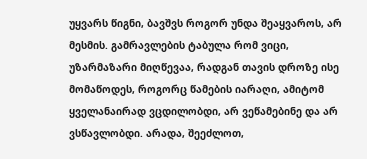უყვარს წიგნი, ბავშვს როგორ უნდა შეაყვაროს, არ მესმის. გამრავლების ტაბულა რომ ვიცი, უზარმაზარი მიღწევაა, რადგან თავის დროზე ისე მომაწოდეს, როგორც წამების იარაღი, ამიტომ ყველანაირად ვცდილობდი, არ ვეწამებინე და არ ვსწავლობდი. არადა, შეეძლოთ,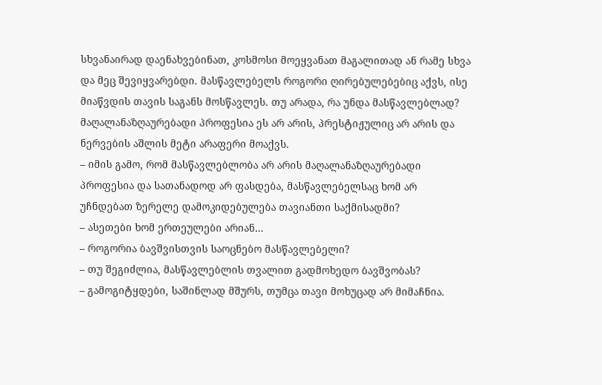სხვანაირად დაენახვებინათ, კოსმოსი მოეყვანათ მაგალითად ან რამე სხვა და მეც შევიყვარებდი. მასწავლებელს როგორი ღირებულებებიც აქვს, ისე მიაწვდის თავის საგანს მოსწავლეს. თუ არადა, რა უნდა მასწავლებლად? მაღალანაზღაურებადი პროფესია ეს არ არის, პრესტიჟულიც არ არის და ნერვების აშლის მეტი არაფერი მოაქვს.
– იმის გამო, რომ მასწავლებლობა არ არის მაღალანაზღაურებადი პროფესია და სათანადოდ არ ფასდება, მასწავლებელსაც ხომ არ უჩნდებათ ზერელე დამოკიდებულება თავიანთი საქმისადმი?
– ასეთები ხომ ერთეულები არიან…
– როგორია ბავშვისთვის საოცნებო მასწავლებელი?
– თუ შეგიძლია, მასწავლებლის თვალით გადმოხედო ბავშვობას?
– გამოგიტყდები, საშინლად მშურს, თუმცა თავი მოხუცად არ მიმაჩნია.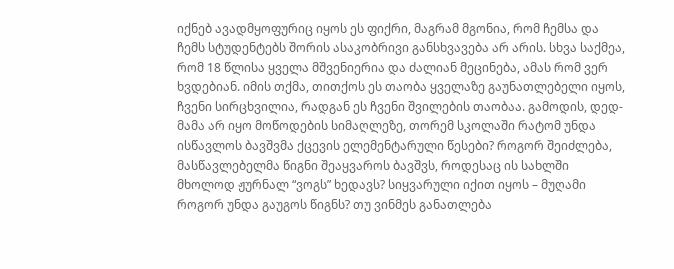იქნებ ავადმყოფურიც იყოს ეს ფიქრი, მაგრამ მგონია, რომ ჩემსა და ჩემს სტუდენტებს შორის ასაკობრივი განსხვავება არ არის. სხვა საქმეა, რომ 18 წლისა ყველა მშვენიერია და ძალიან მეცინება, ამას რომ ვერ ხვდებიან. იმის თქმა, თითქოს ეს თაობა ყველაზე გაუნათლებელი იყოს, ჩვენი სირცხვილია, რადგან ეს ჩვენი შვილების თაობაა. გამოდის, დედ-მამა არ იყო მოწოდების სიმაღლეზე, თორემ სკოლაში რატომ უნდა ისწავლოს ბავშვმა ქცევის ელემენტარული წესები? როგორ შეიძლება, მასწავლებელმა წიგნი შეაყვაროს ბავშვს, როდესაც ის სახლში მხოლოდ ჟურნალ “ვოგს” ხედავს? სიყვარული იქით იყოს – მუღამი როგორ უნდა გაუგოს წიგნს? თუ ვინმეს განათლება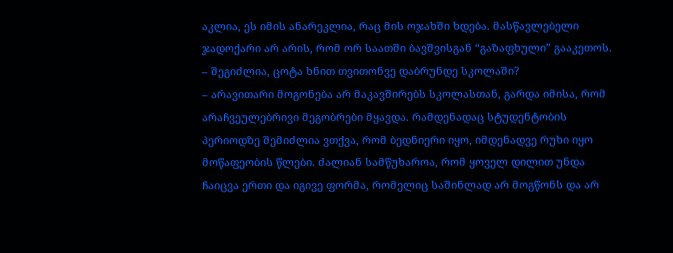აკლია, ეს იმის ანარეკლია, რაც მის ოჯახში ხდება. მასწავლებელი ჯადოქარი არ არის, რომ ორ საათში ბავშვისგან “გაზაფხული” გააკეთოს.
– შეგიძლია, ცოტა ხნით თვითონვე დაბრუნდე სკოლაში?
– არავითარი მოგონება არ მაკავშირებს სკოლასთან, გარდა იმისა, რომ არაჩვეულებრივი მეგობრები მყავდა. რამდენადაც სტუდენტობის პერიოდზე შემიძლია ვთქვა, რომ ბედნიერი იყო, იმდენადვე რუხი იყო მოწაფეობის წლები. ძალიან სამწუხაროა, რომ ყოველ დილით უნდა ჩაიცვა ერთი და იგივე ფორმა, რომელიც საშინლად არ მოგწონს და არ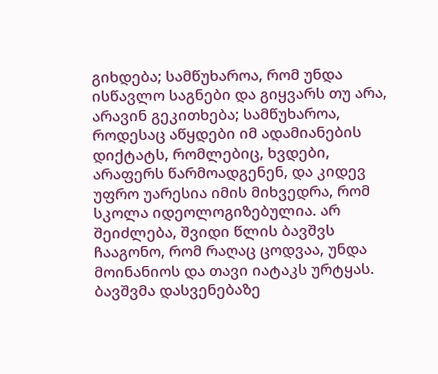გიხდება; სამწუხაროა, რომ უნდა ისწავლო საგნები და გიყვარს თუ არა, არავინ გეკითხება; სამწუხაროა, როდესაც აწყდები იმ ადამიანების დიქტატს, რომლებიც, ხვდები, არაფერს წარმოადგენენ, და კიდევ უფრო უარესია იმის მიხვედრა, რომ სკოლა იდეოლოგიზებულია. არ შეიძლება, შვიდი წლის ბავშვს ჩააგონო, რომ რაღაც ცოდვაა, უნდა მოინანიოს და თავი იატაკს ურტყას. ბავშვმა დასვენებაზე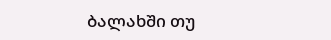ბალახში თუ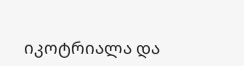იკოტრიალა და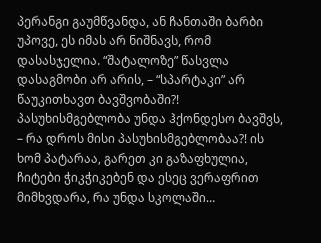პერანგი გაუმწვანდა, ან ჩანთაში ბარბი უპოვე, ეს იმას არ ნიშნავს, რომ დასასჯელია. “შატალოზე” წასვლა დასაგმობი არ არის, – “სპარტაკი” არ წაუკითხავთ ბავშვობაში?! პასუხისმგებლობა უნდა ჰქონდესო ბავშვს, – რა დროს მისი პასუხისმგებლობაა?! ის ხომ პატარაა, გარეთ კი გაზაფხულია, ჩიტები ჭიკჭიკებენ და ესეც ვერაფრით მიმხვდარა, რა უნდა სკოლაში…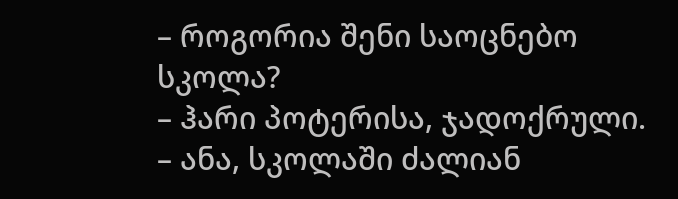– როგორია შენი საოცნებო სკოლა?
– ჰარი პოტერისა, ჯადოქრული.
– ანა, სკოლაში ძალიან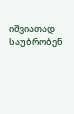იშვიათად საუბრობენ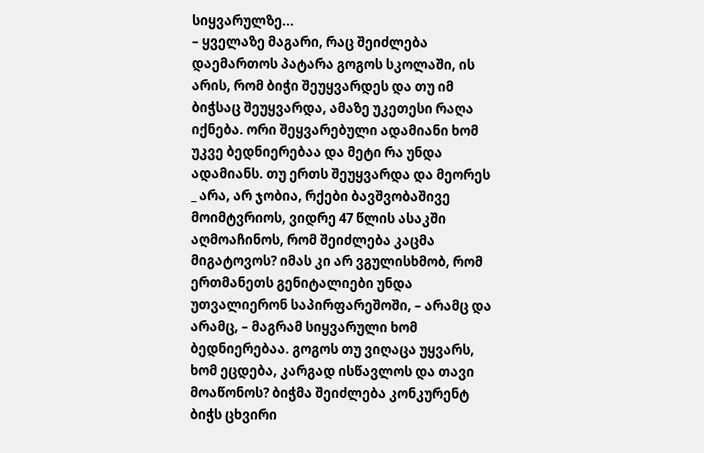სიყვარულზე...
– ყველაზე მაგარი, რაც შეიძლება დაემართოს პატარა გოგოს სკოლაში, ის არის, რომ ბიჭი შეუყვარდეს და თუ იმ ბიჭსაც შეუყვარდა, ამაზე უკეთესი რაღა იქნება. ორი შეყვარებული ადამიანი ხომ უკვე ბედნიერებაა და მეტი რა უნდა ადამიანს. თუ ერთს შეუყვარდა და მეორეს _ არა, არ ჯობია, რქები ბავშვობაშივე მოიმტვრიოს, ვიდრე 47 წლის ასაკში აღმოაჩინოს, რომ შეიძლება კაცმა მიგატოვოს? იმას კი არ ვგულისხმობ, რომ ერთმანეთს გენიტალიები უნდა უთვალიერონ საპირფარეშოში, – არამც და არამც, – მაგრამ სიყვარული ხომ ბედნიერებაა. გოგოს თუ ვიღაცა უყვარს, ხომ ეცდება, კარგად ისწავლოს და თავი მოაწონოს? ბიჭმა შეიძლება კონკურენტ ბიჭს ცხვირი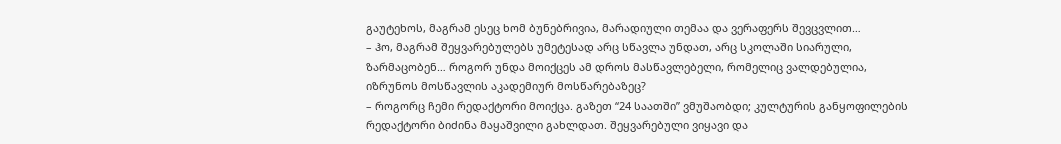გაუტეხოს, მაგრამ ესეც ხომ ბუნებრივია, მარადიული თემაა და ვერაფერს შევცვლით…
– ჰო, მაგრამ შეყვარებულებს უმეტესად არც სწავლა უნდათ, არც სკოლაში სიარული, ზარმაცობენ… როგორ უნდა მოიქცეს ამ დროს მასწავლებელი, რომელიც ვალდებულია, იზრუნოს მოსწავლის აკადემიურ მოსწარებაზეც?
– როგორც ჩემი რედაქტორი მოიქცა. გაზეთ “24 საათში” ვმუშაობდი; კულტურის განყოფილების რედაქტორი ბიძინა მაყაშვილი გახლდათ. შეყვარებული ვიყავი და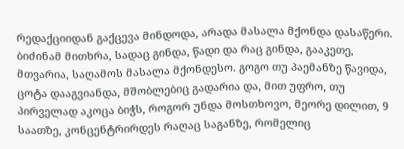რედაქციიდან გაქცევა მინდოდა, არადა მასალა მქონდა დასაწერი. ბიძინამ მითხრა, სადაც გინდა, წადი და რაც გინდა, გააკეთე, მთვარია, საღამოს მასალა მქონდესო. გოგო თუ პაემანზე წავიდა, ცოტა დააგვიანდა, მშობლებიც გადარია და, მით უფრო, თუ პირველად აკოცა ბიჭს, როგორ უნდა მოსთხოვო, მეორე დილით, 9 საათზე, კონცენტრირდეს რაღაც საგანზე, რომელიც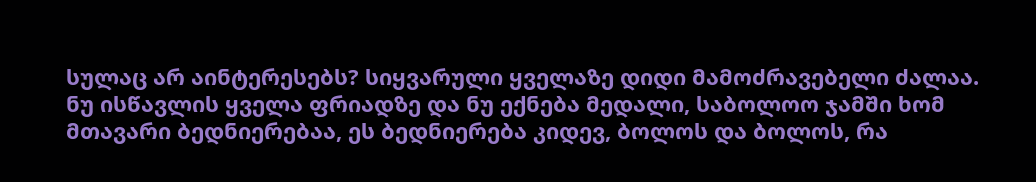სულაც არ აინტერესებს? სიყვარული ყველაზე დიდი მამოძრავებელი ძალაა. ნუ ისწავლის ყველა ფრიადზე და ნუ ექნება მედალი, საბოლოო ჯამში ხომ მთავარი ბედნიერებაა, ეს ბედნიერება კიდევ, ბოლოს და ბოლოს, რა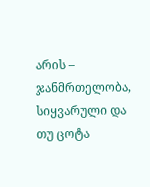არის – ჯანმრთელობა, სიყვარული და თუ ცოტა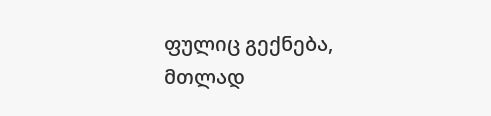ფულიც გექნება, მთლად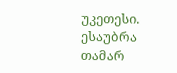უკეთესი.
ესაუბრა თამარ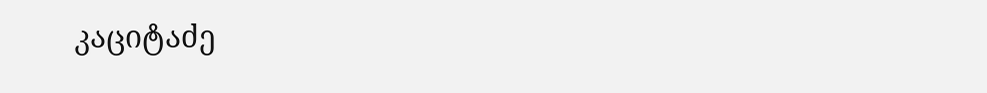კაციტაძე